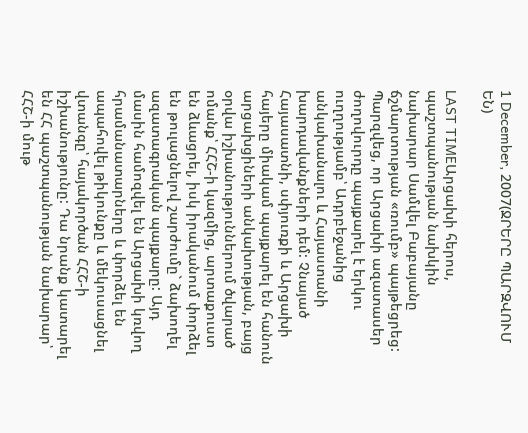1 December, 2007(ՋՐԵՐԸ ՊԱՐԶՎՈՒՄ ԵՆ)

LAST TIMEԱրցախի հերոս, պաշտպանության նախկին նախարար Սամվել Բաբայանը ճշմարտության «ռումբ» պայթեցրեց: Պարզվեց, որ Արցախի ազատասեր ժողովուրդը պայքարել է երկու ուղղությամբ՝ Ադրբեջանից անկախանալու և Հայաստանի խարդավանքների դեմ: Չնայած Հայասատնի, սփյուռքի և Արցախի հայերը միակամ պայքարել են հանուն արցախցիների անկախության, բայց օրվա իշխանություններում ծվարած ոմանք՝ ՀՀՇ-ի կազմից, արտաքուստ են ձևացրել, իսկ իրականում փորձել են թուլացնելով շարժումը` ձախողել ազատագրական պայքարը: Այդ մասին համոզվել են Արցախի կռվող հրամանատարները և փորձել են ապահովել թիկունքը և մեկուսացնել վտանգը՝ հայակործան ՀՀՇ-ի իշխանությունը: Դա նրանք կատարել են ՀՀ պաշտպանության նախարար՝ ՀՀՇ-ի մութ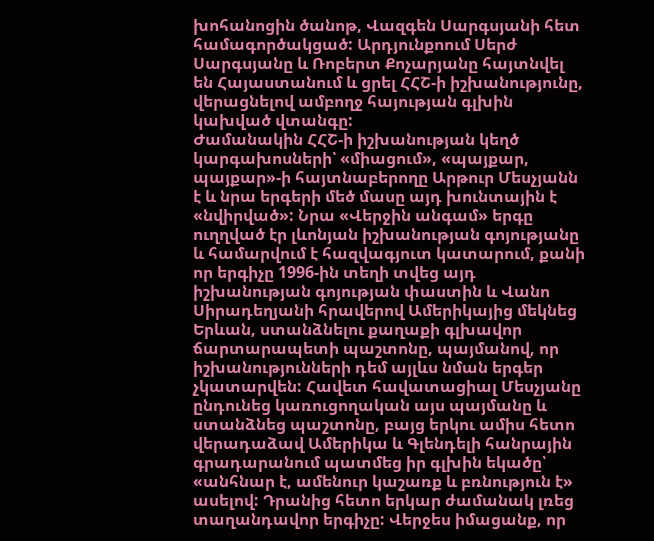խոհանոցին ծանոթ, Վազգեն Սարգսյանի հետ համագործակցած: Արդյունքոում Սերժ Սարգսյանը և Ռոբերտ Քոչարյանը հայտնվել են Հայաստանում և ցրել ՀՀՇ-ի իշխանությունը, վերացնելով ամբողջ հայության գլխին կախված վտանգը:
Ժամանակին ՀՀՇ-ի իշխանության կեղծ կարգախոսների՝ «միացում», «պայքար, պայքար»-ի հայտնաբերողը Արթուր Մեսչյանն է և նրա երգերի մեծ մասը այդ խունտային է «նվիրված»: Նրա «Վերջին անգամ» երգը ուղղված էր լևոնյան իշխանության գոյությանը և համարվում է հազվագյուտ կատարում, քանի որ երգիչը 1996-ին տեղի տվեց այդ իշխանության գոյության փաստին և Վանո Սիրադեղյանի հրավերով Ամերիկայից մեկնեց Երևան, ստանձնելու քաղաքի գլխավոր ճարտարապետի պաշտոնը, պայմանով, որ իշխանությունների դեմ այլևս նման երգեր չկատարվեն: Հավետ հավատացիալ Մեսչյանը ընդունեց կառուցողական այս պայմանը և ստանձնեց պաշտոնը, բայց երկու ամիս հետո վերադաձավ Ամերիկա և Գլենդելի հանրային գրադարանում պատմեց իր գլխին եկածը՝ «անհնար է, ամենուր կաշառք և բռնություն է» ասելով: Դրանից հետո երկար ժամանակ լռեց տաղանդավոր երգիչը: Վերջես իմացանք, որ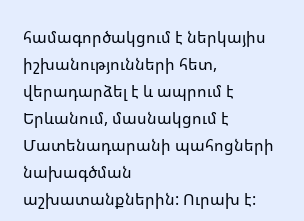համագործակցում է ներկայիս իշխանությունների հետ, վերադարձել է և ապրում է Երևանում, մասնակցում է Մատենադարանի պահոցների նախագծման աշխատանքներին: Ուրախ է: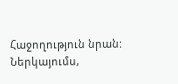Հաջողություն նրան:
Ներկայումս,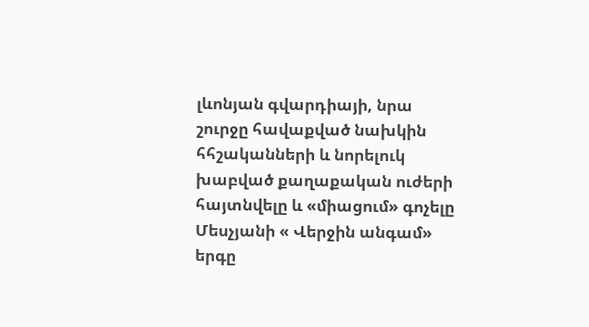լևոնյան գվարդիայի, նրա շուրջը հավաքված նախկին հհշականների և նորելուկ խաբված քաղաքական ուժերի հայտնվելը և «միացում» գոչելը Մեսչյանի « Վերջին անգամ» երգը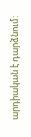արդիական է դարձնում: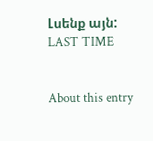Լսենք այն: LAST TIME


About this entry